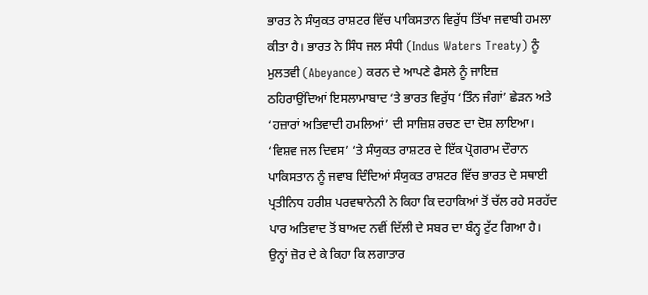ਭਾਰਤ ਨੇ ਸੰਯੁਕਤ ਰਾਸ਼ਟਰ ਵਿੱਚ ਪਾਕਿਸਤਾਨ ਵਿਰੁੱਧ ਤਿੱਖਾ ਜਵਾਬੀ ਹਮਲਾ ਕੀਤਾ ਹੈ। ਭਾਰਤ ਨੇ ਸਿੰਧ ਜਲ ਸੰਧੀ (Indus Waters Treaty) ਨੂੰ ਮੁਲਤਵੀ (Abeyance) ਕਰਨ ਦੇ ਆਪਣੇ ਫੈਸਲੇ ਨੂੰ ਜਾਇਜ਼ ਠਹਿਰਾਉਂਦਿਆਂ ਇਸਲਾਮਾਬਾਦ ‘ਤੇ ਭਾਰਤ ਵਿਰੁੱਧ ‘ਤਿੰਨ ਜੰਗਾਂ’ ਛੇੜਨ ਅਤੇ ‘ਹਜ਼ਾਰਾਂ ਅਤਿਵਾਦੀ ਹਮਲਿਆਂ’ ਦੀ ਸਾਜ਼ਿਸ਼ ਰਚਣ ਦਾ ਦੋਸ਼ ਲਾਇਆ।
‘ਵਿਸ਼ਵ ਜਲ ਦਿਵਸ’ ‘ਤੇ ਸੰਯੁਕਤ ਰਾਸ਼ਟਰ ਦੇ ਇੱਕ ਪ੍ਰੋਗਰਾਮ ਦੌਰਾਨ ਪਾਕਿਸਤਾਨ ਨੂੰ ਜਵਾਬ ਦਿੰਦਿਆਂ ਸੰਯੁਕਤ ਰਾਸ਼ਟਰ ਵਿੱਚ ਭਾਰਤ ਦੇ ਸਥਾਈ ਪ੍ਰਤੀਨਿਧ ਹਰੀਸ਼ ਪਰਵਥਾਨੇਨੀ ਨੇ ਕਿਹਾ ਕਿ ਦਹਾਕਿਆਂ ਤੋਂ ਚੱਲ ਰਹੇ ਸਰਹੱਦ ਪਾਰ ਅਤਿਵਾਦ ਤੋਂ ਬਾਅਦ ਨਵੀਂ ਦਿੱਲੀ ਦੇ ਸਬਰ ਦਾ ਬੰਨ੍ਹ ਟੁੱਟ ਗਿਆ ਹੈ। ਉਨ੍ਹਾਂ ਜ਼ੋਰ ਦੇ ਕੇ ਕਿਹਾ ਕਿ ਲਗਾਤਾਰ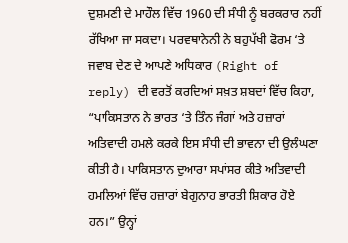ਦੁਸ਼ਮਣੀ ਦੇ ਮਾਹੌਲ ਵਿੱਚ 1960 ਦੀ ਸੰਧੀ ਨੂੰ ਬਰਕਰਾਰ ਨਹੀਂ ਰੱਖਿਆ ਜਾ ਸਕਦਾ। ਪਰਵਥਾਨੇਨੀ ਨੇ ਬਹੁਪੱਖੀ ਫੋਰਮ ‘ਤੇ ਜਵਾਬ ਦੇਣ ਦੇ ਆਪਣੇ ਅਧਿਕਾਰ (Right of reply) ਦੀ ਵਰਤੋਂ ਕਰਦਿਆਂ ਸਖ਼ਤ ਸ਼ਬਦਾਂ ਵਿੱਚ ਕਿਹਾ, “ਪਾਕਿਸਤਾਨ ਨੇ ਭਾਰਤ ‘ਤੇ ਤਿੰਨ ਜੰਗਾਂ ਅਤੇ ਹਜ਼ਾਰਾਂ ਅਤਿਵਾਦੀ ਹਮਲੇ ਕਰਕੇ ਇਸ ਸੰਧੀ ਦੀ ਭਾਵਨਾ ਦੀ ਉਲੰਘਣਾ ਕੀਤੀ ਹੈ। ਪਾਕਿਸਤਾਨ ਦੁਆਰਾ ਸਪਾਂਸਰ ਕੀਤੇ ਅਤਿਵਾਦੀ ਹਮਲਿਆਂ ਵਿੱਚ ਹਜ਼ਾਰਾਂ ਬੇਗੁਨਾਹ ਭਾਰਤੀ ਸ਼ਿਕਾਰ ਹੋਏ ਹਨ।” ਉਨ੍ਹਾਂ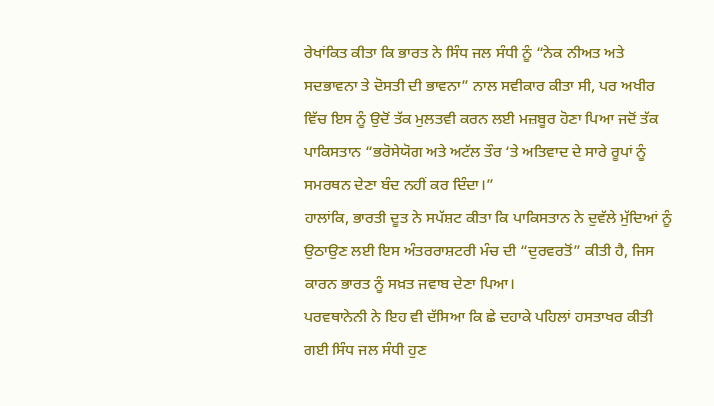ਰੇਖਾਂਕਿਤ ਕੀਤਾ ਕਿ ਭਾਰਤ ਨੇ ਸਿੰਧ ਜਲ ਸੰਧੀ ਨੂੰ “ਨੇਕ ਨੀਅਤ ਅਤੇ ਸਦਭਾਵਨਾ ਤੇ ਦੋਸਤੀ ਦੀ ਭਾਵਨਾ” ਨਾਲ ਸਵੀਕਾਰ ਕੀਤਾ ਸੀ, ਪਰ ਅਖੀਰ ਵਿੱਚ ਇਸ ਨੂੰ ਉਦੋਂ ਤੱਕ ਮੁਲਤਵੀ ਕਰਨ ਲਈ ਮਜ਼ਬੂਰ ਹੋਣਾ ਪਿਆ ਜਦੋਂ ਤੱਕ ਪਾਕਿਸਤਾਨ “ਭਰੋਸੇਯੋਗ ਅਤੇ ਅਟੱਲ ਤੌਰ ‘ਤੇ ਅਤਿਵਾਦ ਦੇ ਸਾਰੇ ਰੂਪਾਂ ਨੂੰ ਸਮਰਥਨ ਦੇਣਾ ਬੰਦ ਨਹੀਂ ਕਰ ਦਿੰਦਾ।”
ਹਾਲਾਂਕਿ, ਭਾਰਤੀ ਦੂਤ ਨੇ ਸਪੱਸ਼ਟ ਕੀਤਾ ਕਿ ਪਾਕਿਸਤਾਨ ਨੇ ਦੁਵੱਲੇ ਮੁੱਦਿਆਂ ਨੂੰ ਉਠਾਉਣ ਲਈ ਇਸ ਅੰਤਰਰਾਸ਼ਟਰੀ ਮੰਚ ਦੀ “ਦੁਰਵਰਤੋਂ” ਕੀਤੀ ਹੈ, ਜਿਸ ਕਾਰਨ ਭਾਰਤ ਨੂੰ ਸਖ਼ਤ ਜਵਾਬ ਦੇਣਾ ਪਿਆ।
ਪਰਵਥਾਨੇਨੀ ਨੇ ਇਹ ਵੀ ਦੱਸਿਆ ਕਿ ਛੇ ਦਹਾਕੇ ਪਹਿਲਾਂ ਹਸਤਾਖਰ ਕੀਤੀ ਗਈ ਸਿੰਧ ਜਲ ਸੰਧੀ ਹੁਣ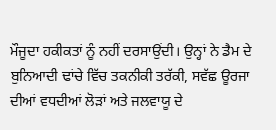ਮੌਜੂਦਾ ਹਕੀਕਤਾਂ ਨੂੰ ਨਹੀਂ ਦਰਸਾਉਂਦੀ। ਉਨ੍ਹਾਂ ਨੇ ਡੈਮ ਦੇ ਬੁਨਿਆਦੀ ਢਾਂਚੇ ਵਿੱਚ ਤਕਨੀਕੀ ਤਰੱਕੀ, ਸਵੱਛ ਊਰਜਾ ਦੀਆਂ ਵਧਦੀਆਂ ਲੋੜਾਂ ਅਤੇ ਜਲਵਾਯੂ ਦੇ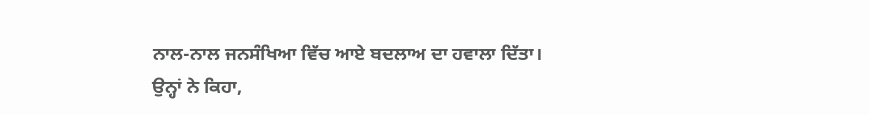ਨਾਲ-ਨਾਲ ਜਨਸੰਖਿਆ ਵਿੱਚ ਆਏ ਬਦਲਾਅ ਦਾ ਹਵਾਲਾ ਦਿੱਤਾ।
ਉਨ੍ਹਾਂ ਨੇ ਕਿਹਾ,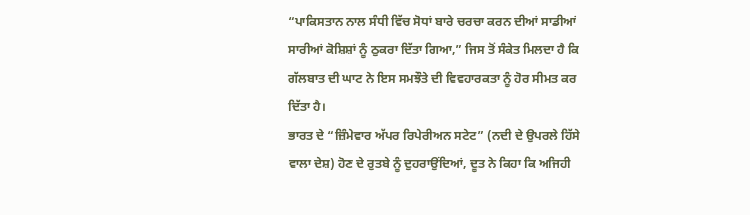“ਪਾਕਿਸਤਾਨ ਨਾਲ ਸੰਧੀ ਵਿੱਚ ਸੋਧਾਂ ਬਾਰੇ ਚਰਚਾ ਕਰਨ ਦੀਆਂ ਸਾਡੀਆਂ ਸਾਰੀਆਂ ਕੋਸ਼ਿਸ਼ਾਂ ਨੂੰ ਠੁਕਰਾ ਦਿੱਤਾ ਗਿਆ,” ਜਿਸ ਤੋਂ ਸੰਕੇਤ ਮਿਲਦਾ ਹੈ ਕਿ ਗੱਲਬਾਤ ਦੀ ਘਾਟ ਨੇ ਇਸ ਸਮਝੌਤੇ ਦੀ ਵਿਵਹਾਰਕਤਾ ਨੂੰ ਹੋਰ ਸੀਮਤ ਕਰ ਦਿੱਤਾ ਹੈ।
ਭਾਰਤ ਦੇ “ਜ਼ਿੰਮੇਵਾਰ ਅੱਪਰ ਰਿਪੇਰੀਅਨ ਸਟੇਟ” (ਨਦੀ ਦੇ ਉਪਰਲੇ ਹਿੱਸੇ ਵਾਲਾ ਦੇਸ਼) ਹੋਣ ਦੇ ਰੁਤਬੇ ਨੂੰ ਦੁਹਰਾਉਂਦਿਆਂ, ਦੂਤ ਨੇ ਕਿਹਾ ਕਿ ਅਜਿਹੀ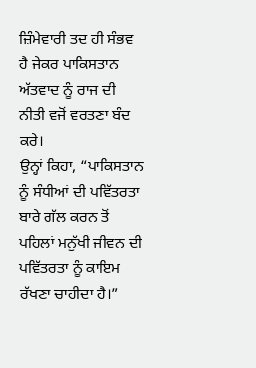ਜ਼ਿੰਮੇਵਾਰੀ ਤਦ ਹੀ ਸੰਭਵ ਹੈ ਜੇਕਰ ਪਾਕਿਸਤਾਨ ਅੱਤਵਾਦ ਨੂੰ ਰਾਜ ਦੀ ਨੀਤੀ ਵਜੋਂ ਵਰਤਣਾ ਬੰਦ ਕਰੇ।
ਉਨ੍ਹਾਂ ਕਿਹਾ, “ਪਾਕਿਸਤਾਨ ਨੂੰ ਸੰਧੀਆਂ ਦੀ ਪਵਿੱਤਰਤਾ ਬਾਰੇ ਗੱਲ ਕਰਨ ਤੋਂ ਪਹਿਲਾਂ ਮਨੁੱਖੀ ਜੀਵਨ ਦੀ ਪਵਿੱਤਰਤਾ ਨੂੰ ਕਾਇਮ ਰੱਖਣਾ ਚਾਹੀਦਾ ਹੈ।”